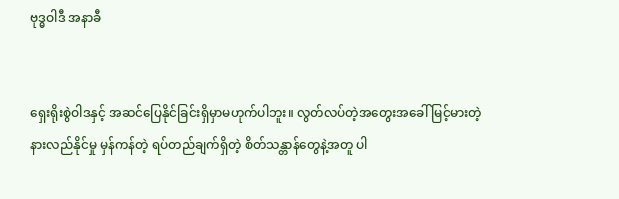ဗုဒ္ဓဝါဒီ အနာခီ


ရှေးရိုးစွဲဝါဒနှင့် အဆင်ပြေနိုင်ခြင်းရှိမှာမဟုက်ပါဘူး။ လွတ်လပ်တဲ့အတွေးအခေါ် မြင့်မားတဲ့ နားလည်နိုင်မှု မှန်ကန်တဲ့ ရပ်တည်ချက်ရှိတဲ့ စိတ်သန္တာန်တွေနဲ့အတူ ပါ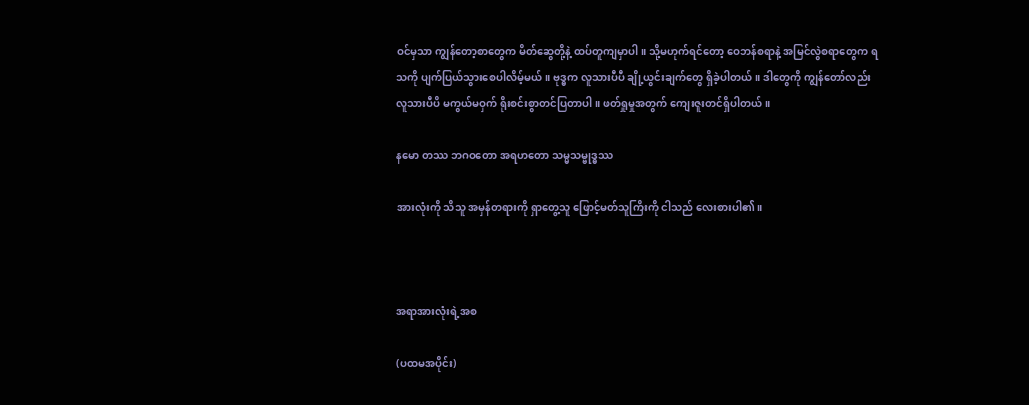ဝင်မှသာ ကျွန်တော့စာတွေက မိတ်ဆွေတို့နဲ့ ထပ်တူကျမှာပါ။ သို့မဟုက်ရင်တော့ ဝေဘန်စရာနဲ့ အမြင်လွဲစရာတွေက ရသကို ပျက်ပြယ်သွားစေပါလိမ့်မယ်။ ဗုဒ္ဓက လူသားပီပီ ချို့ယွင်းချက်တွေ ရှိခဲ့ပါတယ်။ ဒါတွေကို ကျွန်တော်လည်း လူသားပီပိ မကွယ်မဝှက် ရိုးစင်းစွာတင်ပြတာပါ။ ဖတ်ရှုမှုအတွက် ကျေးဇူးတင်ရှိပါတယ်။

နမော တဿ ဘဂဝတော အရဟတော သမ္မသမ္ဗုဒ္ဓဿ

အားလုံးကို သိသူ အမှန်တရားကို ရှာတွေ့သူ ဖြောင့်မတ်သူကြိးကို ငါသည် လေးစားပါ၏။



အရာအားလုံးရဲ့အစ

(ပထမအပိုင်း)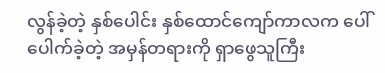လွန်ခဲ့တဲ့ နှစ်ပေါင်း နှစ်ထောင်ကျော်ကာလက ပေါ်ပေါက်ခဲ့တဲ့ အမှန်တရားကို ရှာဖွေသူကြီး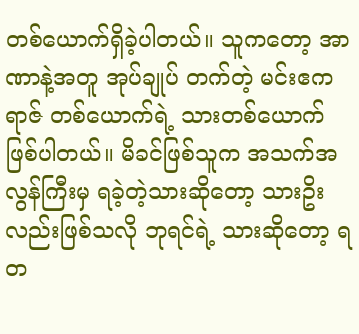တစ်ယောက်ရှိခဲ့ပါတယ်။ သူကတော့ အာဏာနဲ့အတူ အုပ်ချုပ် တက်တဲ့ မင်းဧကရာဇ် တစ်ယောက်ရဲ့ သားတစ်ယောက်ဖြစ်ပါတယ်။ မိခင်ဖြစ်သူက အသက်အလွန်ကြီးမှ ရခဲ့တဲ့သားဆိုတော့ သားဥိးလည်းဖြစ်သလို ဘုရင်ရဲ့ သားဆိုတော့ ရတ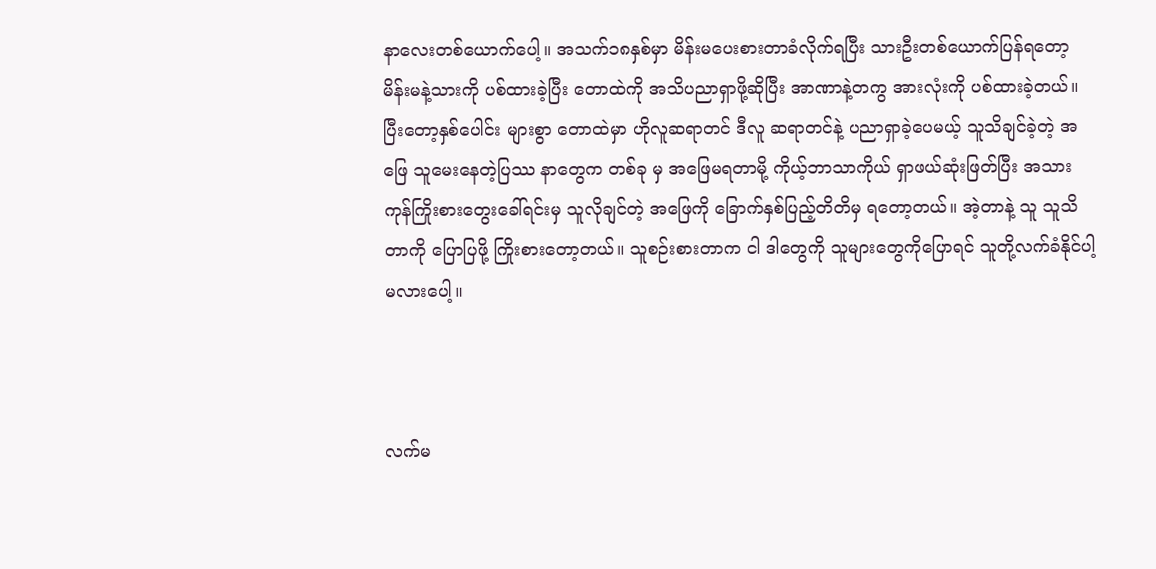နာလေးတစ်ယောက်ပေါ့။ အသက်၁၈နှစ်မှာ မိန်းမပေးစားတာခံလိုက်ရပြီး သားဦးတစ်ယောက်ပြန်ရတော့ မိန်းမနဲ့သားကို ပစ်ထားခဲ့ပြီး တောထဲကို အသိပညာရှာဖို့ဆိုပြီး အာဏာနဲ့တကွ အားလုံးကို ပစ်ထားခဲ့တယ်။ ပြီးတော့နှစ်ပေါင်း များစွာ တောထဲမှာ ဟိုလူဆရာတင် ဒီလူ ဆရာတင်နဲ့ ပညာရှာခဲ့ပေမယ့် သူသိချင်ခဲ့တဲ့ အဖြေ သူမေးနေတဲ့ပြဿ နာတွေက တစ်ခု မှ အဖြေမရတာမို့ ကိုယ့်ဘာသာကိုယ် ရှာဖယ်ဆုံးဖြတ်ပြီး အသားကုန်ကြိုးစားတွေးခေါ်ရင်းမှ သူလိုချင်တဲ့ အဖြေကို ခြောက်နှစ်ပြည့်တိတိမှ ရတော့တယ်။ အဲ့တာနဲ့ သူ သူသိတာကို ပြောပြဖို့ ကြိုးစားတော့တယ်။ သူစဉ်းစားတာက ငါ ဒါတွေကို သူများတွေကိုပြောရင် သူတို့လက်ခံနိုင်ပါ့မလားပေါ့။



လက်မ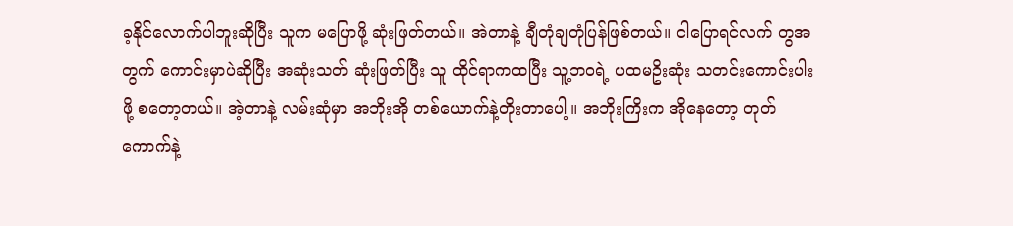ခ့နိုင်လောက်ပါဘူးဆိုပြီး သူက မပြောဖို့ ဆုံးဖြတ်တယ်။ အဲတာနဲ့ ချီတုံချတုံပြန်ဖြစ်တယ်။ ငါပြောရင်လက် တွအတွက် ကောင်းမှာပဲဆိုပြီး အဆုံးသတ် ဆုံးဖြတ်ပြီး သူ ထိုင်ရာကထပြီး သူ့ဘဝရဲ့ ပထမဥိးဆုံး သတင်းကောင်းပါးဖို့ စတော့တယ်။ အဲ့တာနဲ့ လမ်းဆုံမှာ အဘိုးအို တစ်ယောက်နဲ့တိုးတာပေါ့။ အဘိုးကြိးက အိုနေတော့ တုတ်ကောက်နဲ့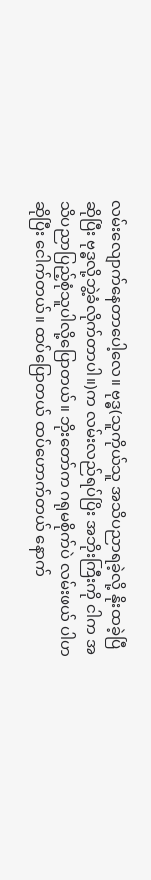လမ်းလျောက်နေတာပေါ့လေ။ ဗုဒ္ဓ(သူကိုယ်သူ အသိပညာရခဲ့လို့ နိုးထခဲ့ပြီဆိုပြီး ဗုဒ္ဓလို့ဘွဲ့ခံလိုက်တာပါ။)က လမ်းလည်ရပ်ပြိး အဘိုးကြီးကို ငါက အသိပညာပြည့်စုံသူပါလို့ပြောတယ်။ ဘိုးတော်က ဂရုမစိုက်ပဲ လမ်းဖယ် ပါဟဆိုပြီး ငေါက်တယ်။ ထပ်ပြောတယ် ထပ်ဟောက်တယ် နောက်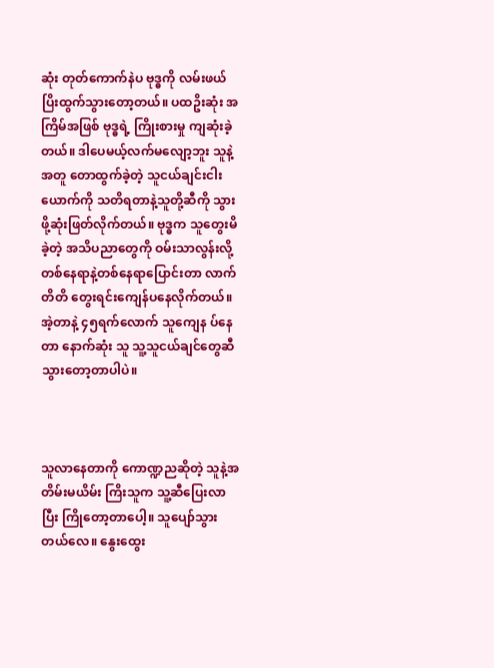ဆုံး တုတ်ကောက်နဲပ ဗုဒ္ဓကို လမ်းဖယ်ပြိးထွက်သွားတော့တယ်။ ပထဥိးဆုံး အကြိမ်အဖြစ် ဗုဒ္ဓရဲ့ ကြိုးစားမှု ကျဆုံးခဲ့တယ်။ ဒါပေမယ့်လက်မလျော့ဘူး သူနဲ့အတူ တောထွက်ခဲ့တဲ့ သူငယ်ချင်းငါးယောက်ကို သတိရတာနဲ့သူတို့ဆီကို သွားဖို့ဆုံးဖြတ်လိုက်တယ်။ ဗုဒ္ဓက သူတွေးမိခဲ့တဲ့ အသိပညာတွေကို ဝမ်းသာလွန်းလို့ တစ်နေရာနဲ့တစ်နေရာပြောင်းတာ လာက်တိတိ တွေးရင်းကျေန်ပနေလိုက်တယ်။ အဲ့တာနဲ့ ၄၅ရက်လောက် သူကျေန ပ်နေတာ နောက်ဆုံး သူ သူ့သူငယ်ချင်တွေဆီသွားတော့တာပါပဲ။



သူလာနေတာကို ကောဏ္ဍညဆိုတဲ့ သူနဲ့အတိမ်းမယိမ်း ကြိးသူက သူ့ဆီပြေးလာပြီး ကြိုတော့တာပေါ့။ သူပျော်သွားတယ်လေ။ နွေးထွေး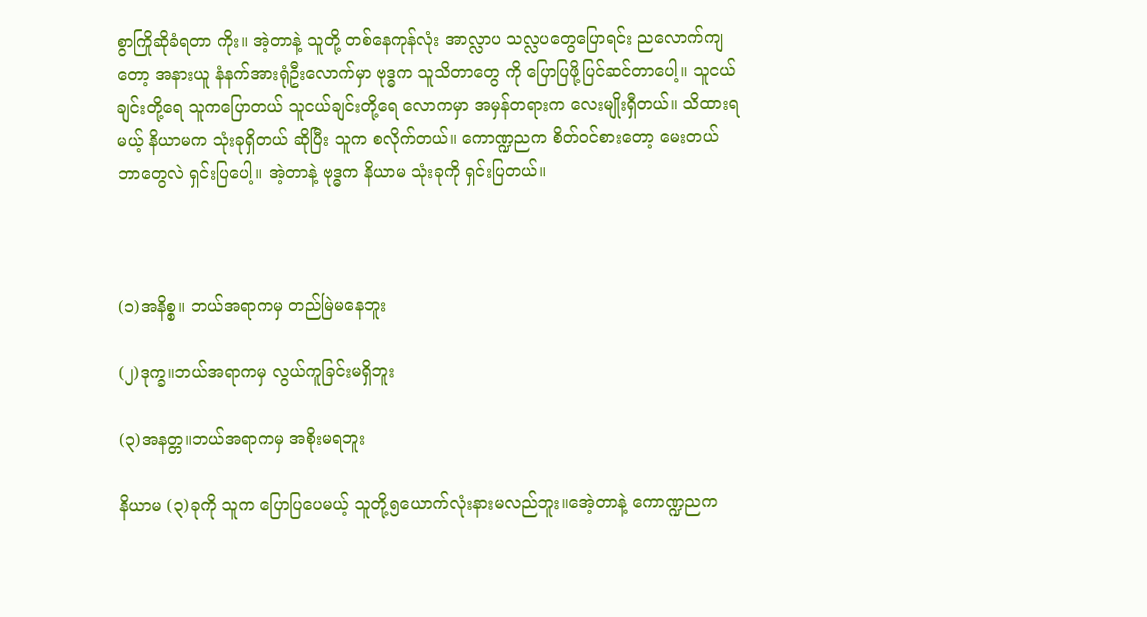စွာကြိုဆိုခံရတာ ကိုး။ အဲ့တာနဲ့ သူတို့ တစ်နေကုန်လုံး အာလ္လာပ သလ္လပတွေပြောရင်း ညလောက်ကျတော့ အနားယူ နံနက်အားရုံဦးလောက်မှာ ဗုဒ္ဓက သူသိတာတွေ ကို ပြောပြဖို့ပြင်ဆင်တာပေါ့။ သူငယ်ချင်းတို့ရေ သူကပြောတယ် သူငယ်ချင်းတို့ရေ လောကမှာ အမှန်တရားက လေးမျိုးရှီတယ်။ သိထားရမယ့် နိယာမက သုံးခုရှိတယ် ဆိုပြီး သူက စလိုက်တယ်။ ကောဏ္ဍညက စိတ်ဝင်စားတော့ မေးတယ် ဘာတွေလဲ ရှင်းပြပေါ့။ အဲ့တာနဲ့ ဗုဒ္ဓက နိယာမ သုံးခုကို ရှင်းပြတယ်။



(၁)အနိစ္စ။ ဘယ်အရာကမှ တည်မြဲမနေဘူး

(၂)ဒုက္ခ။ဘယ်အရာကမှ လွယ်ကူခြင်းမရှိဘူး

(၃)အနတ္တ။ဘယ်အရာကမှ အစိုးမရဘူး

နိယာမ (၃)ခုကို သူက ပြောပြပေမယ့် သူတို့၅ယောက်လုံးနားမလည်ဘူး။အေဲ့တာနဲ့ ကောဏ္ဍညက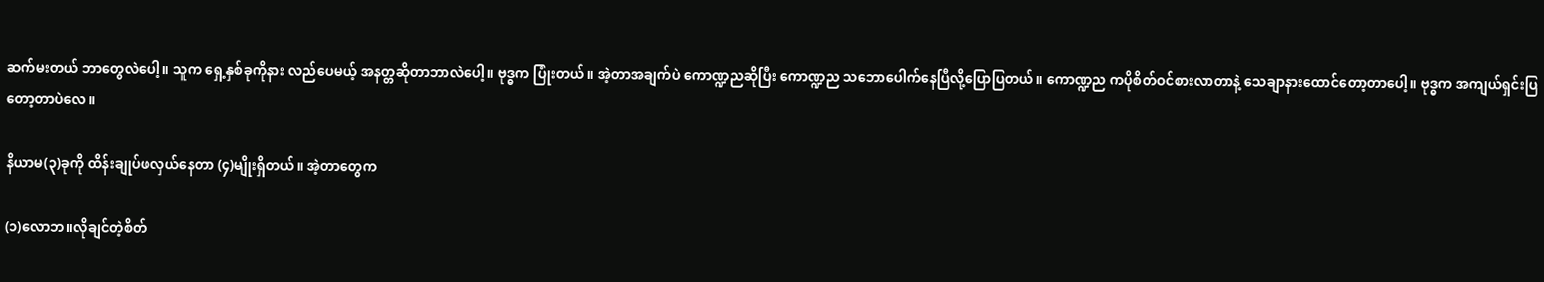ဆက်မးတယ် ဘာတွေလဲပေါ့။ သူက ရှေ့နှစ်ခုကိုနား လည်ပေမယ့် အနတ္တဆိုတာဘာလဲပေါ့။ ဗုဒ္ဓက ပြုံးတယ်။ အဲ့တာအချက်ပဲ ကောဏ္ဍညဆိုပြီး ကောဏ္ဍည သဘောပေါက်နေပြီလို့ပြောပြတယ်။ ကောဏ္ဍည ကပိုစိတ်ဝင်စားလာတာနဲ့ သေချာနားထောင်တော့တာပေါ့။ ဗုဒ္ဓက အကျယ်ရှင်းပြတော့တာပဲလေ။

နိယာမ(၃)ခုကို ထိန်းချုပ်ဖလှယ်နေတာ (၄)မျိုးရှိတယ်။ အဲ့တာတွေက

(၁)လောဘ။လိုချင်တဲ့စိတ်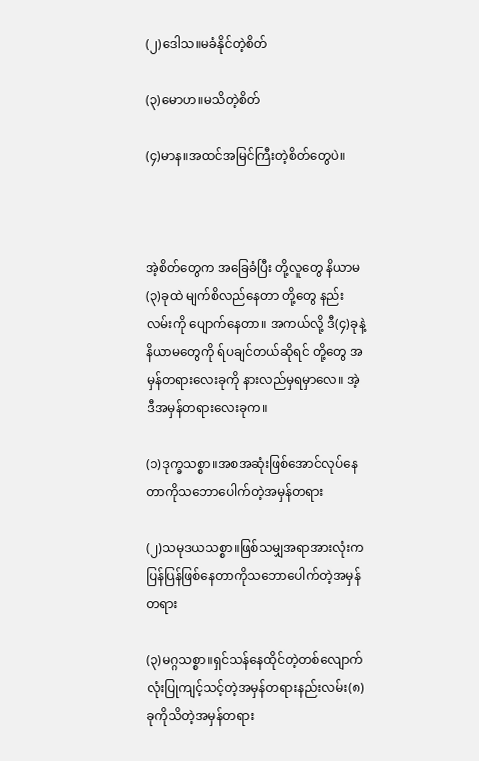(၂)ဒေါသ။မခံနိုင်တဲ့စိတ်

(၃)မောဟ။မသိတဲ့စိတ်

(၄)မာန။အထင်အမြင်ကြီးတဲ့စိတ်တွေပဲ။



အဲ့စိတ်တွေက အခြေခံပြီး တို့လူတွေ နိယာမ(၃)ခုထဲ မျက်စိလည်နေတာ တို့တွေ နည်းလမ်းကို ပျောက်နေတာ။ အကယ်လို့ ဒီ(၄)ခုနဲ့နိယာမတွေကို ရ်ပချင်တယ်ဆိုရင် တို့တွေ အမှန်တရားလေးခုကို နားလည်မှရမှာလေ။ အဲ့ဒီအမှန်တရားလေးခုက။

(၁)ဒုက္ခသစ္စာ။အစအဆုံးဖြစ်အောင်လုပ်နေတာကိုသဘောပေါက်တဲ့အမှန်တရား

(၂)သမုဒယသစ္စာ။ဖြစ်သမျှအရာအားလုံးက ပြန်ပြန်ဖြစ်နေတာကိုသဘောပေါက်တဲ့အမှန်တရား

(၃)မဂ္ဂသစ္စာ။ရှင်သန်နေထိုင်တဲ့တစ်လျောက်လုံးပြုကျင့်သင့်တဲ့အမှန်တရားနည်းလမ်း(၈)ခုကိုသိတဲ့အမှန်တရား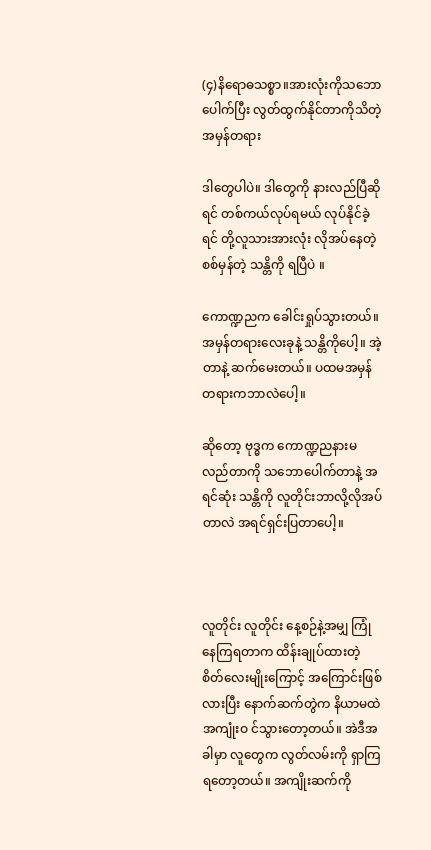(၄)နိရောဓသစ္စာ။အားလုံးကိုသဘောပေါက်ပြီး လွတ်ထွက်နိုင်တာကိုသိတဲ့အမှန်တရား

ဒါတွေပါပဲ။ ဒါတွေကို နားလည်ပြီဆိုရင် တစ်ကယ်လုပ်ရမယ် လုပ်နိုင်ခဲ့ရင် တို့လူသားအားလုံး လိုအပ်နေတဲ့ စစ်မှန်တဲ့ သန္တိကို ရပြီပဲ ။

ကောဏ္ဍညက ခေါင်းရှုပ်သွားတယ်။ အမှန်တရားလေးခုနဲ့ သန္တိကိုပေါ့။ အဲ့တာနဲ့ ဆက်မေးတယ်။ ပထမအမှန်တရားကဘာလဲပေါ့။

ဆိုတော့ ဗုဒ္ဓက ကောဏ္ဍညနားမလည်တာကို သဘောပေါက်တာနဲ့ အရင်ဆုံး သန္တိကို လူတိုင်းဘာလို့လိုအပ်တာလဲ အရင်ရှင်းပြတာပေါ့။



လူတိုင်း လူတိုင်း နေ့စဉ်နဲ့အမျှ ကြုံနေကြရတာက ထိန်းချုပ်ထားတဲ့ စိတ်လေးမျိုးကြောင့် အကြောင်းဖြစ်လားပြီး နောက်ဆက်တွဲက နိယာမထဲအကျုံးဝ င်သွားတော့တယ်။ အဲဒီအခါမှာ လူတွေက လွတ်လမ်းကို ရှာကြရတော့တယ်။ အကျိုးဆက်ကို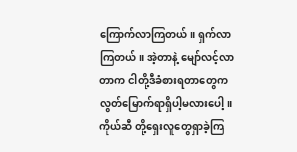ကြောက်လာကြတယ်။ ရှက်လာကြတယ်။ အဲ့တာနဲ့ မျော်လင့်လာတာက ငါတို့ဒီခံစားရတာတွေက လွတ်မြောက်ရာရှိပါ့မလားပေါ့။ ကိုယ်ဆီ တို့ရှေးလူတွေရှာခဲ့ကြ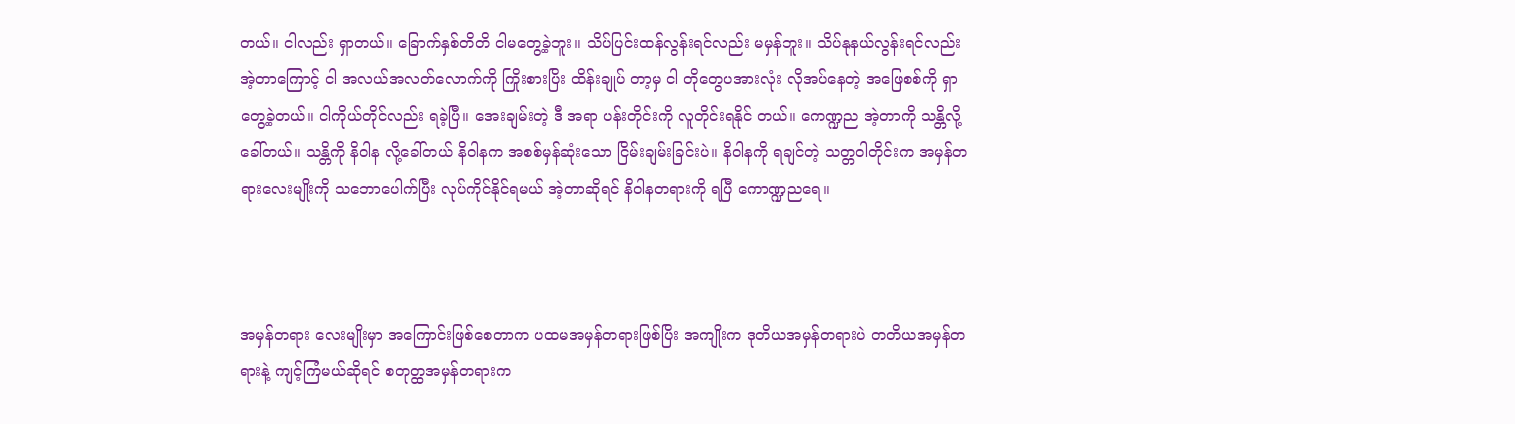တယ်။ ငါလည်း ရှာတယ်။ ခြောက်နှစ်တိတိ ငါမတွေ့ခဲ့ဘူး။ သိပ်ပြင်းထန်လွန်းရင်လည်း မမှန်ဘူး။ သိပ်နုနယ်လွန်းရင်လည်း အဲ့တာကြောင့် ငါ အလယ်အလတ်လောက်ကို ကြိုးစားပြိး ထိန်းချုပ် တာ့မှ ငါ တိုတွေပအားလုံး လိုအပ်နေတဲ့ အဖြေစစ်ကို ရှာတွေ့ခဲ့တယ်။ ငါကိုယ်တိုင်လည်း ရခဲ့ပြီ။ အေးချမ်းတဲ့ ဒီ အရာ ပန်းတိုင်းကို လူတိုင်းရနိုင် တယ်။ ကေဏ္ဍည အဲ့တာကို သန္တိလို့ခေါ်တယ်။ သန္တိကို နိဝါန လို့ခေါ်တယ် နိဝါနက အစစ်မှန်ဆုံးသော ငြိမ်းချမ်းခြင်းပဲ။ နိဝါနကို ရချင်တဲ့ သတ္တဝါတိုင်းက အမှန်တရားလေးမျိုးကို သဘောပေါက်ပြီး လုပ်ကိုင်နိုင်ရမယ် အဲ့တာဆိုရင် နိဝါနတရားကို ရပြီ ကောဏ္ဍညရေ။



အမှန်တရား လေးမျိုးမှာ အကြောင်းဖြစ်စေတာက ပထမအမှန်တရားဖြစ်ပြိး အကျိုးက ဒုတိယအမှန်တရားပဲ တတိယအမှန်တရားနဲ့ ကျင့်ကြံမယ်ဆိုရင် စတုတ္ထအမှန်တရားက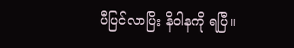ပီပြင်လာပြိး နိဝါနကို ရပြီ။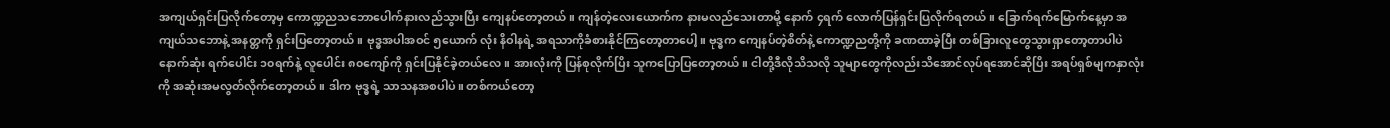အကျယ်ရှင်းပြလိုက်တော့မှ ကောဏ္ဍညသဘောပေါက်နားလည်သွားပြီး ကျေနပ်တော့တယ်။ ကျန်တဲ့လေးယောက်က နားမလည်သေးတာမို့ နောက် ၄ရက် လောက်ပြန်ရှင်းပြလိုက်ရတယ်။ ခြောက်ရက်မြောက်နေ့မှာ အကျယ်သဘောနဲ့ အနတ္တကို ရှင်းပြတော့တယ်။ ဗုဒ္ဓအပါအဝင် ၅ယောက် လုံး နိဝါနရဲ့ အရသာကိုခံစားနိုင်ကြတော့တာပေါ့။ ဗုဒ္ဓက ကျေနပ်တဲ့စိတ်နဲ့ ကောဏ္ဍညတို့ကို ခဏထာခဲ့ပြီး တစ်ခြားလူတွေသွားရှာတော့တာပါပဲ နောက်ဆုံး ရက်ပေါင်း ၁၀ရက်နဲ့ လူပေါင်း ၈၀ကျော်ကို ရှင်းပြနိုင်ခဲ့တယ်လေ။ အားလုံးကို ပြန်စုလိုက်ပြိး သူကပြောပြတော့တယ်။ ငါတို့ဒီလိုသိသလို သူမျာတွေကိုလည်းသိအောင်လုပ်ရအောင်ဆိုပြိး အရပ်ရှစ်မျကနှာလုံးကို အဆုံးအမလွတ်လိုက်တော့တယ်။ ဒါက ဗုဒ္ဓရဲ့ သာသနအစပါပဲ။ တစ်ကယ်တော့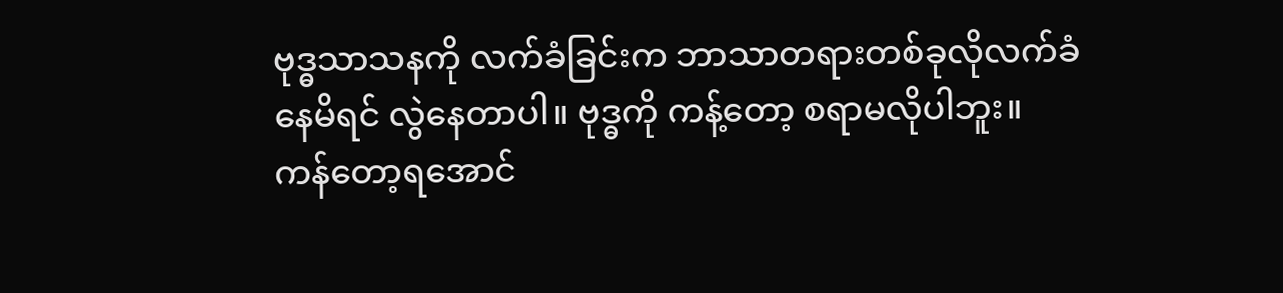ဗုဒ္ဓသာသနကို လက်ခံခြင်းက ဘာသာတရားတစ်ခုလိုလက်ခံနေမိရင် လွဲနေတာပါ။ ဗုဒ္ဓကို ကန့်တော့ စရာမလိုပါဘူး။ ကန်တော့ရအောင်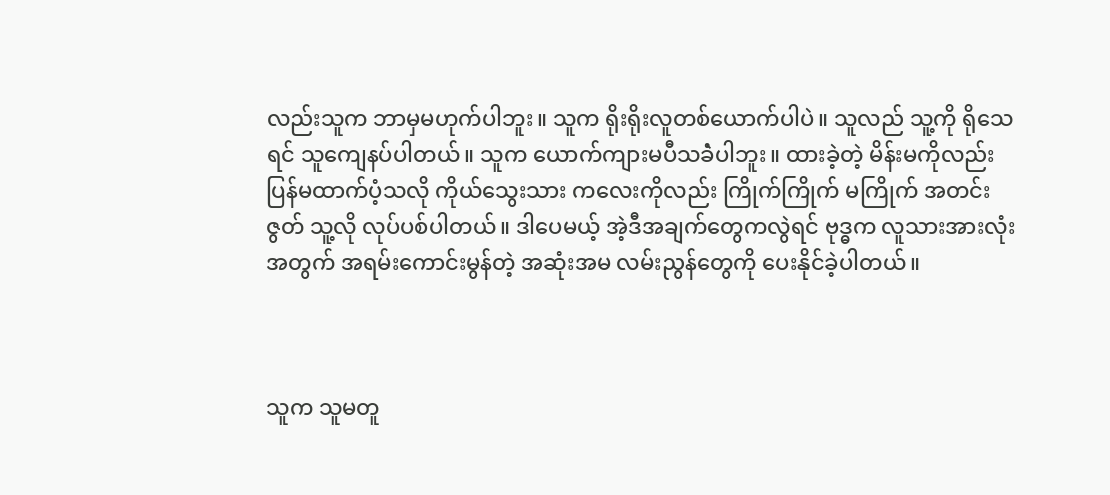လည်းသူက ဘာမှမဟုက်ပါဘူး။ သူက ရိုးရိုးလူတစ်ယောက်ပါပဲ။ သူလည် သူ့ကို ရိုသေရင် သူကျေနပ်ပါတယ်။ သူက ယောက်ကျားမပီသခဲံပါဘူး။ ထားခဲ့တဲ့ မိန်းမကိုလည်း ပြန်မထာက်ပံ့သလို ကိုယ်သွေးသား ကလေးကိုလည်း ကြိုက်ကြိုက် မကြိုက် အတင်းဇွတ် သူ့လို လုပ်ပစ်ပါတယ်။ ဒါပေမယ့် အဲ့ဒီအချက်တွေကလွဲရင် ဗုဒ္ဓက လူသားအားလုံးအတွက် အရမ်းကောင်းမွန်တဲ့ အဆုံးအမ လမ်းညွန်တွေကို ပေးနိုင်ခဲ့ပါတယ်။



သူက သူမတူ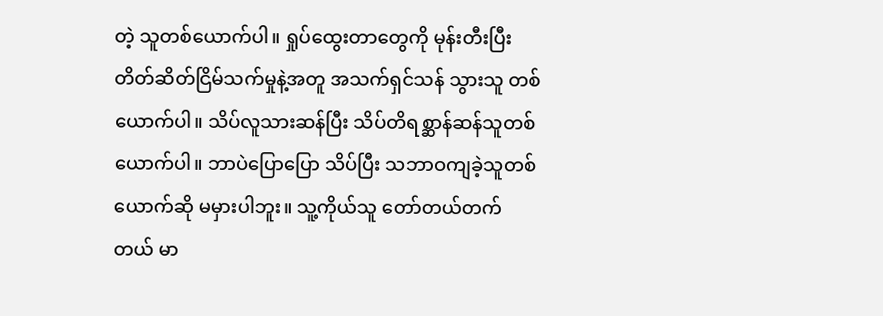တဲ့ သူတစ်ယောက်ပါ။ ရှုပ်ထွေးတာတွေကို မုန်းတီးပြီး တိတ်ဆိတ်ငြိမ်သက်မှုနဲ့အတူ အသက်ရှင်သန် သွားသူ တစ်ယောက်ပါ။ သိပ်လူသားဆန်ပြီး သိပ်တိရစ္ဆာန်ဆန်သူတစ်ယောက်ပါ။ ဘာပဲပြောပြော သိပ်ပြီး သဘာဝကျခဲ့သူတစ်ယောက်ဆို မမှားပါဘူး။ သူ့ကိုယ်သူ တော်တယ်တက်တယ် မာ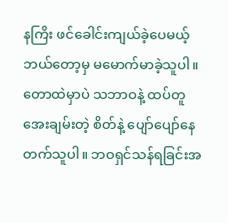နကြိး ဖင်ခေါင်းကျယ်ခဲ့ပေမယ့် ဘယ်တော့မှ မမောက်မာခဲ့သူပါ။ တောထဲမှာပဲ သဘာဝနဲ့ ထပ်တူ အေးချမ်းတဲ့ စိတ်နဲ့ ပျော်ပျော်နေတက်သူပါ။ ဘဝရှင်သန်ရခြင်းအ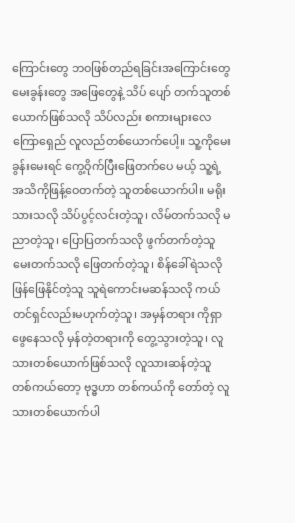ကြောင်းတွေ ဘဝဖြစ်တည်ရခြင်းအကြောင်းတွေ မေးခွန်းတွေ အဖြေတွေနဲ့ သိပ် ပျော် တက်သူတစ်ယောက်ဖြစ်သလို သိပ်လည်း စကားများလေကြောရှေည် လူလည်တစ်ယောက်ပေါ့။ သူ့ကိုမေးခွန်းမေးရင် ကွေ့ဝိုက်ပြီးဖြေတက်ပေ မယ့် သူ့ရဲ့အသိကိုဖြန့်ဝေတက်တဲ့ သူတစ်ယောက်ပါ။ မရိုးသားသလို သိပ်ပွင့်လင်းတဲ့သူ၊ လိမ်တက်သလို မညာတဲ့သူ၊ ပြောပြတက်သလို ဖွက်တက်တဲ့သူ မေးတက်သလို ဖြေတက်တဲ့သူ၊ စိန်ခေါ်ရဲသလို ဖြန်ဖြေနိုင်တဲ့သူ သူရဲကောင်းမဆန်သလို ကယ်တင်ရှင်လည်းမဟုက်တဲ့သူ၊ အမှန်တရား ကိုရှာဖွေနေသလို မှန်တဲ့တရားကို တွေ့သွားတဲ့သူ၊ လူသားတစ်ယောက်ဖြစ်သလို လူသားဆန်တဲ့သူ တစ်ကယ်တော့ ဗုဒ္ဓဟာ တစ်ကယ်ကို တော်တဲ့ လူသားတစ်ယောက်ပါ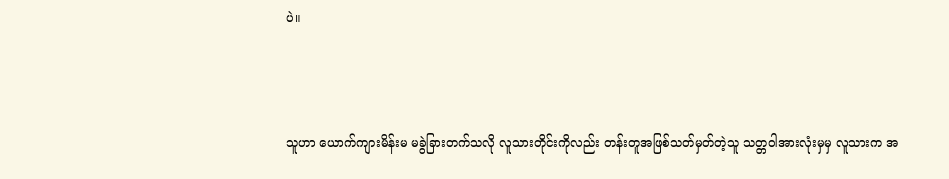ပဲ။



သူဟာ ယောက်ကျားမိန်းမ မခွဲခြားတက်သလို လူသားတိုင်းကိုလည်း တန်းတူအဖြစ်သတ်မှတ်တဲ့သူ သတ္တဝါအားလုံးမှမှ လူသားက အ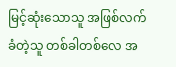မြင့်ဆုံးသောသူ အဖြစ်လက်ခံတဲ့သူ တစ်ခါတစ်လေ အ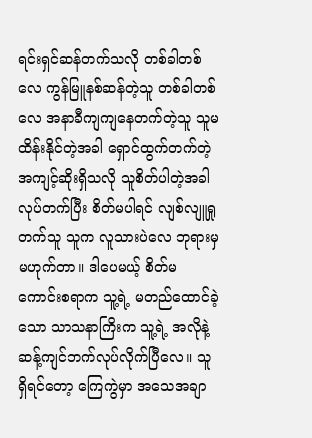ရင်းရှင်ဆန်တက်သလို တစ်ခါတစ်လေ ကွန်မြူနစ်ဆန်တဲ့သူ တစ်ခါတစ်လေ အနာခီကျကျနေတက်တဲ့သူ သူမထိန်းနိုင်တဲ့အခါ ရှောင်ထွက်တက်တဲ့ အကျင့်ဆိုးရှိသလို သူစိတ်ပါတဲ့အခါလုပ်တက်ပြီး စိတ်မပါရင် လျစ်လျူရှုတက်သူ သူက လူသားပဲလေ ဘုရားမှ မဟုက်တာ။ ဒါပေမယ့် စိတ်မကောင်းစရာက သူ့ရဲ့ မတည်ထောင်ခဲ့သော သာသနာကြိးက သူ့ရဲ့ အလိုနဲ့ ဆန့်ကျင်ဘက်လုပ်လိုက်ပြီလေ။ သူ ရှိရင်တော့ ကြေကွဲမှာ အသေအချာ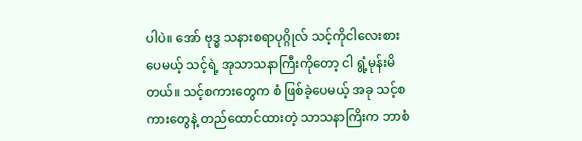ပါပဲ။ အော် ဗုဒ္ဓ သနားစရာပုဂ္ဂိုလ် သင့်ကိုငါလေးစားပေမယ့် သင့်ရဲ့ အုသာသနာကြီးကိုတော့ ငါ ရွံ့မုန်းမိတယ်။ သင့်စကားတွေက စံ ဖြစ်ခဲ့ပေမယ့် အခု သင့်စကားတွေနဲ့ တည်ထောင်ထားတဲ့ သာသနာကြိးက ဘာစံ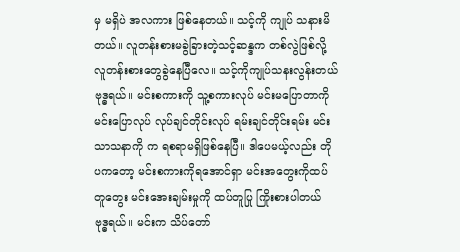မှ မရှိပဲ အလကား ဖြစ်နေတယ်။ သင့်ကို ကျုပ် သနားမိတယ်။ လူတန်းစားမခွဲခြားတဲ့သင့်ဆန္ဒက တစ်လွဲဖြစ်လို့ လူတန်းစားတွေခွဲနေပြီလေ။ သင့်ကိုကျုပ်သနးလွန်းတယ်ဗုဒ္ဓရယ်။ မင်းစကားကို သူ့စကားလုပ် မင်းမပြောတာကို မင်းပြောလုပ် လုပ်ချင်တိုင်းလုပ် ရမ်းချင်တိုင်းရမ်း မင်းသာသနာကို က ရစရာမရှိဖြစ်နေပြီ။ ဒါပေမယ့်လည်း တိုပကတော့ မင်းစကားကိုရအောင်ရှာ မင်းအတွေးကိုထပ်တူတွေး မင်းအေးချမ်းမှုကို ထပ်တူပြု ကြိုးစားပါတယ် ဗုဒ္ဓရယ်။ မင်းက သိပ်တော်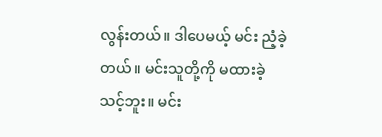လွန်းတယ်။ ဒါပေမယ့် မင်း ညံ့ခဲ့တယ်။ မင်းသူတို့ကို မထားခဲ့သင့်ဘူး။ မင်း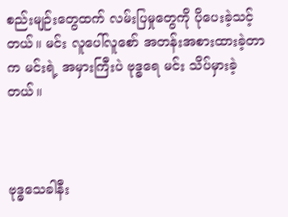စည်းမျဉ်းတွေထက် လမ်းပြမှုတွေကို ပိုပေးခဲ့သင့်တယ်။ မင်း လူပေါ်လူစော် အတန်းအစားထားခဲ့တာက မင်းရဲ့ အမှားကြီးပဲ ဗုဒ္ဓရေ မင်း သိပ်မှားခဲ့တယ်။



ဗုဒ္ဓသေခါနီး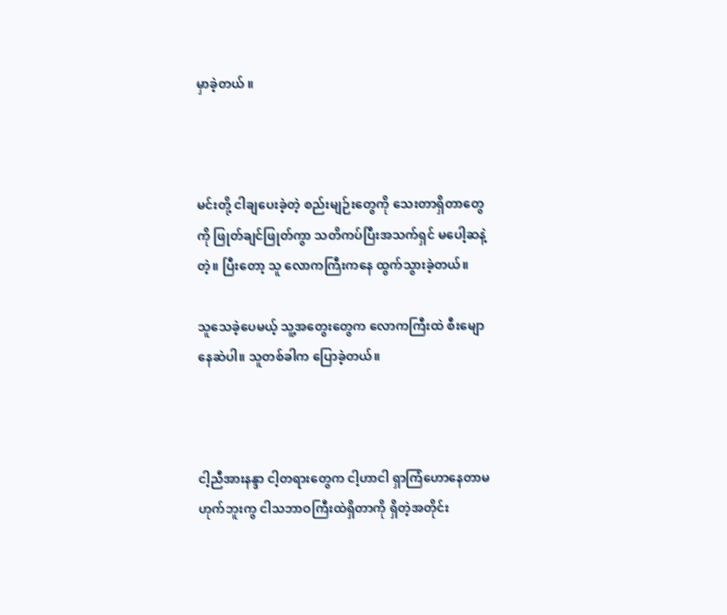မှာခဲ့တယ် ။



မင်းတို့ ငါချပေးခဲ့တဲ့ စည်းမျဉ်းတွေကို သေးတာရှိတာတွေကို ဖြုတ်ချင်ဖြုတ်ကွာ သတိကပ်ပြီးအသက်ရှင် မပေါ့ဆနဲ့တဲ့။ ပြီးတော့ သူ လောကကြီးကနေ ထွက်သွားခဲ့တယ်။

သူသေခဲ့ပေမယ့် သူ့အတွေးတွေက လောကကြီးထဲ စီးမျောနေဆဲပါ။ သူတစ်ခါက ပြောခဲ့တယ်။



ငါ့ညီအားနန္ဒာ ငါ့တရားတွေက ငါ့ဟာငါ ရှာကြံဟောနေတာမဟုက်ဘူးကွ ငါသဘာဝကြီးထဲရှိတာကို ရှိတဲ့အတိုင်း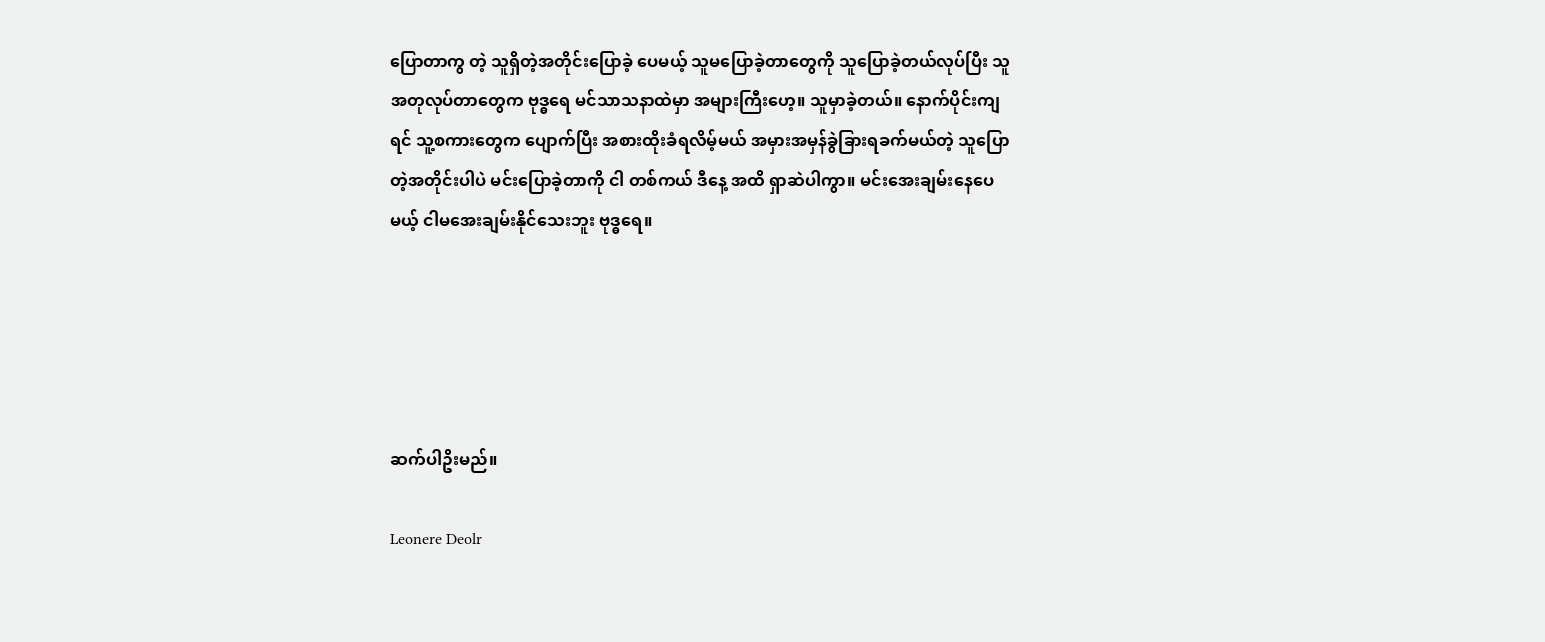ပြောတာကွ တဲ့ သူရှိတဲ့အတိုင်းပြောခဲ့ ပေမယ့် သူမပြောခဲ့တာတွေကို သူပြောခဲ့တယ်လုပ်ပြီး သူအတုလုပ်တာတွေက ဗုဒ္ဓရေ မင်သာသနာထဲမှာ အများကြီးဟေ့။ သူမှာခဲ့တယ်။ နောက်ပိုင်းကျ ရင် သူ့စကားတွေက ပျောက်ပြီး အစားထိုးခံရလိမ့်မယ် အမှားအမှန်ခွဲခြားရခက်မယ်တဲ့ သူပြောတဲ့အတိုင်းပါပဲ မင်းပြောခဲ့တာကို ငါ တစ်ကယ် ဒီနေ့ အထိ ရှာဆဲပါကွာ။ မင်းအေးချမ်းနေပေမယ့် ငါမအေးချမ်းနိုင်သေးဘူး ဗုဒ္ဓရေ။





ဆက်ပါဥိးမည်။

Leonere Deolr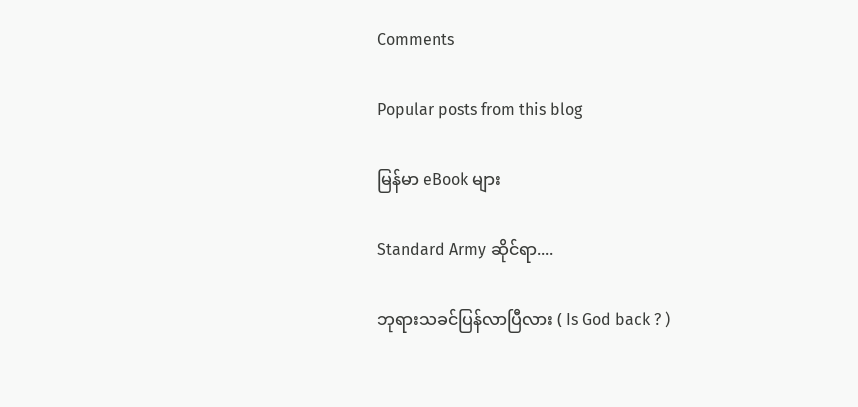Comments

Popular posts from this blog

မြန်မာ eBook များ

Standard Army ဆိုင်ရာ....

ဘုရားသခင်ပြန်လာပြီလား ( Is God back ? )